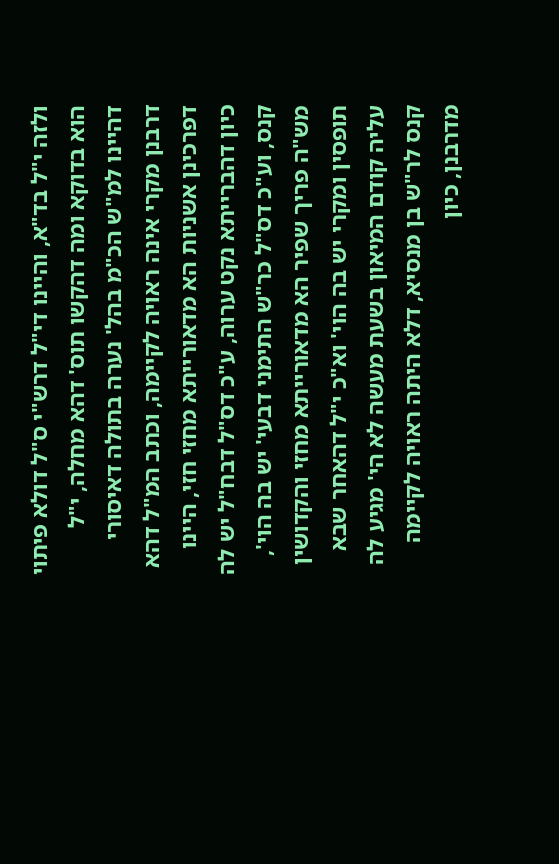ולזה י"ל בד"א, והיינו די"ל דרש"י ס"ל דולא פיתוי הוא בדוקא ומה דהקשו תוס' דהא מחלה, י"ל דהיינו למ"ש הכ"מ בהל' נערה בתולה דאיסורי דרבנן מקרי אינה ראויה לקיימה, וכתב המ"ל דהא דפרכינן אשניות הא מדאורייתא מחזי חזי, היינו כיון דהברייתא נקט ערוה, ע"כ דס"ל דבח"ל יש לה קנס, וע"כ דס"ל כר"ש התימני דבעי' יש בה הוי', מש"ה פריך שפיר הא מדאורייתא מחזי והקדושין תופסין ומקרי יש בה הוי' וא"כ י"ל דהאחר שבא עליה קודם המיאון בשעת מעשה לא הי' מגיע לה קנס לר"ש בן מנסיא, דלא היתה ראויה לקיימה מדרבנן, כיון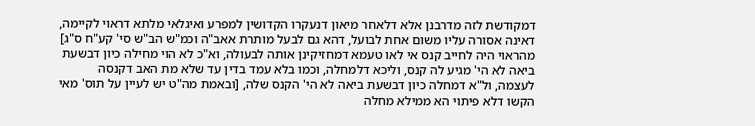דמקודשת לזה מדרבנן אלא דלאחר מיאון דנעקרו הקדושין למפרע ואיגלאי מלתא דראוי לקיימה, דאינה אסורה עליו משום אחת לבועל, דהא גם לבעל מותרת אאב"ה וכמ"ש הב"ש סי' קע"ח ס"ג] מהראוי היה לחייב קנס אי לאו טעמא דמחזיקינן אותה לבעולה, וא"כ לא הוי מחילה כיון דבשעת ביאה לא הי' מגיע לה קנס, וליכא דלמחלה, וכמו בלא עמד בדין עד שלא מת האב דקנסה לעצמה, ול"א דמחלה כיון דבשעת ביאה לא הי' הקנס שלה, [ובאמת מה"ט יש לעיין על תוס' מאי הקשו דלא פיתוי הא ממילא מחלה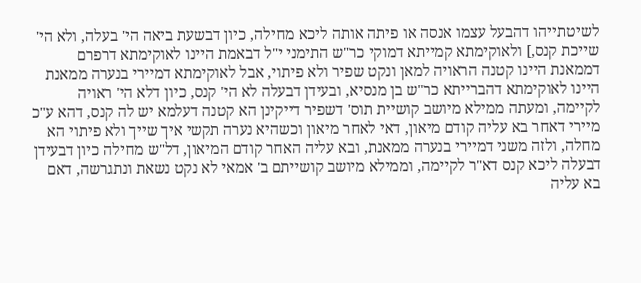לשיטתייהו דהבעל עצמו אנסה או פיתה אותה ליכא מחילה, כיון דבשעת ביאה הי' בעלה, ולא הי' שייכת קנס,] ולאוקימתא קמייתא דמוקי כר"ש התימני י"ל דבאמת היינו לאוקימתא דרפרם דממאנת היינו קטנה הראויה למאן ונקט שפיר ולא פיתוי, אבל לאוקימתא דמיירי בנערה ממאנת היינו לאוקימתא דהברייתא כר"ש בן מנסיא, ובעידן דבעלה לא הי' קנס, כיון דלא הי' ראויה לקיימה, ומעתה ממילא מיושב קושיית תוס' דשפיר דייקינן הא קטנה דעלמא יש לה קנס, דהא ע"כ מיירי דאחר בא עליה קודם מיאון, דאי לאחר מיאון וכשהיא נערה תקשי איך שייך ולא פיתוי הא מחלה, ולזה משני דמיירי בנערה ממאנת, ובא עליה האחר קודם המיאון, דל"ש מחילה כיון דבעידן דבעלה ליכא קנס דא"ר לקיימה, וממילא מיושב קושייתם ב' אמאי לא נקט נשאת ונתגרשה, דאם בא עליה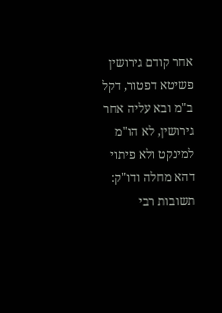אחר קודם גירושין פשיטא דפטור, דקל ב"מ ובא עליה אחר גירושין, לא הו"מ למינקט ולא פיתוי דהא מחלה ודו"ק:
תשובות רבי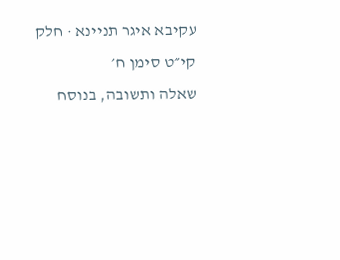עקיבא איגר תניינא · חלק קי״ט סימן ח׳
שאלה ותשובה, בנוסח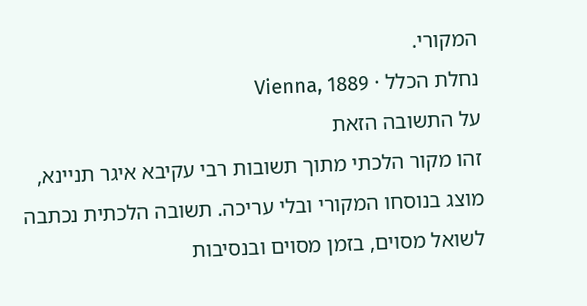המקורי.
נחלת הכלל · Vienna, 1889
על התשובה הזאת
זהו מקור הלכתי מתוך תשובות רבי עקיבא איגר תניינא, מוצג בנוסחו המקורי ובלי עריכה. תשובה הלכתית נכתבה לשואל מסוים, בזמן מסוים ובנסיבות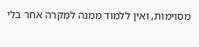מסוימות, ואין ללמוד ממנה למקרה אחר בלי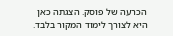הכרעה של פוסק. הצגתה כאן היא לצורך לימוד המקור בלבד.